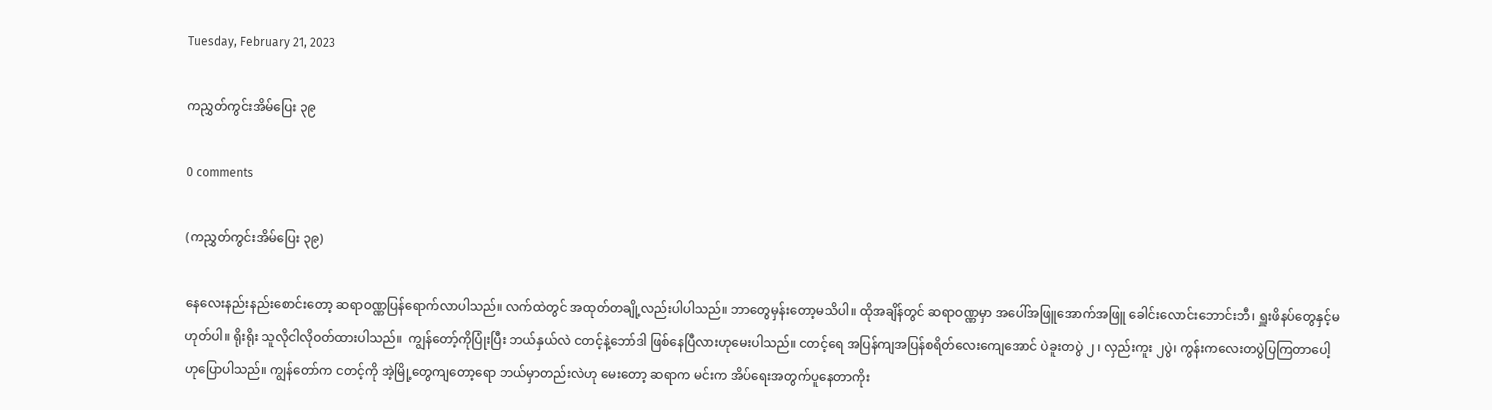Tuesday, February 21, 2023

ကညွှတ်ကွင်းအိမ်ပြေး ၃၉

0 comments

(ကညွှတ်ကွင်းအိမ်ပြေး ၃၉)

နေလေးနည်းနည်းစောင်းတော့ ဆရာဝဏ္ဏပြန်ရောက်လာပါသည်။ လက်ထဲတွင် အထုတ်တချို့လည်းပါပါသည်။ ဘာတွေမှန်းတော့မသိပါ။ ထိုအချိန်တွင် ဆရာဝဏ္ဏမှာ အပေါ်အဖြူအောက်အဖြူ ခေါင်းလောင်းဘောင်းဘီ၊ ရှူးဖိနပ်တွေနှင့်မဟုတ်ပါ။ ရိုးရိုး သူလိုငါလိုဝတ်ထားပါသည်။  ကျွန်တော့်ကိုပြုံးပြီး ဘယ်နှယ်လဲ ငတင့်နဲ့ဘော်ဒါ ဖြစ်နေပြီလားဟုမေးပါသည်။ ငတင့်ရေ အပြန်ကျအပြန်စရိတ်လေးကျေအောင် ပဲခူးတပွဲ ၂ ၊ လှည်းကူး ၂ပွဲ၊ ကွန်းကလေးတပွဲပြကြတာပေါ့ ဟုပြောပါသည်။ ကျွန်တော်က ငတင့်ကို အဲ့မြို့တွေကျတော့ရော ဘယ်မှာတည်းလဲဟု မေးတော့ ဆရာက မင်းက အိပ်ရေးအတွက်ပူနေတာကိုး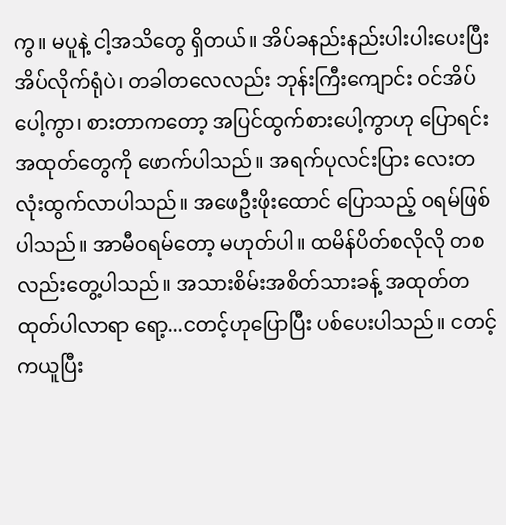ကွ။ မပူနဲ့ ငါ့အသိတွေ ရှိတယ်။ အိပ်ခနည်းနည်းပါးပါးပေးပြီး အိပ်လိုက်ရုံပဲ၊ တခါတလေလည်း ဘုန်းကြီးကျောင်း ဝင်အိပ်ပေါ့ကွာ၊ စားတာကတော့ အပြင်ထွက်စားပေါ့ကွာဟု ပြောရင်း အထုတ်တွေကို ဖောက်ပါသည်။ အရက်ပုလင်းပြား လေးတလုံးထွက်လာပါသည်။ အဖေဦးဖိုးထောင် ပြောသည့် ဝရမ်ဖြစ်ပါသည်။ အာမီဝရမ်တော့ မဟုတ်ပါ။ ထမိန်ပိတ်စလိုလို တစလည်းတွေ့ပါသည်။ အသားစိမ်းအစိတ်သားခန့် အထုတ်တထုတ်ပါလာရာ ရော့...ငတင့်ဟုပြောပြီး ပစ်ပေးပါသည်။ ငတင့်ကယူပြီး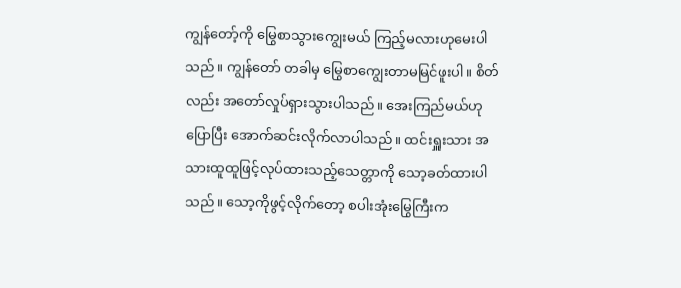ကျွန်တော့်ကို မြွေစာသွားကျွေးမယ် ကြည့်မလားဟုမေးပါသည်။ ကျွန်တော် တခါမှ မြွေစာကျွေးတာမမြင်ဖူးပါ။ စိတ်လည်း အတော်လှုပ်ရှားသွားပါသည်။ အေးကြည်မယ်ဟုပြောပြီး အောက်ဆင်းလိုက်လာပါသည်။ ထင်းရှူးသား အသားထူထူဖြင့်လုပ်ထားသည့်သေတ္တာကို သော့ခတ်ထားပါသည်။ သော့ကိုဖွင့်လိုက်တော့ စပါးအုံးမြွေကြီးက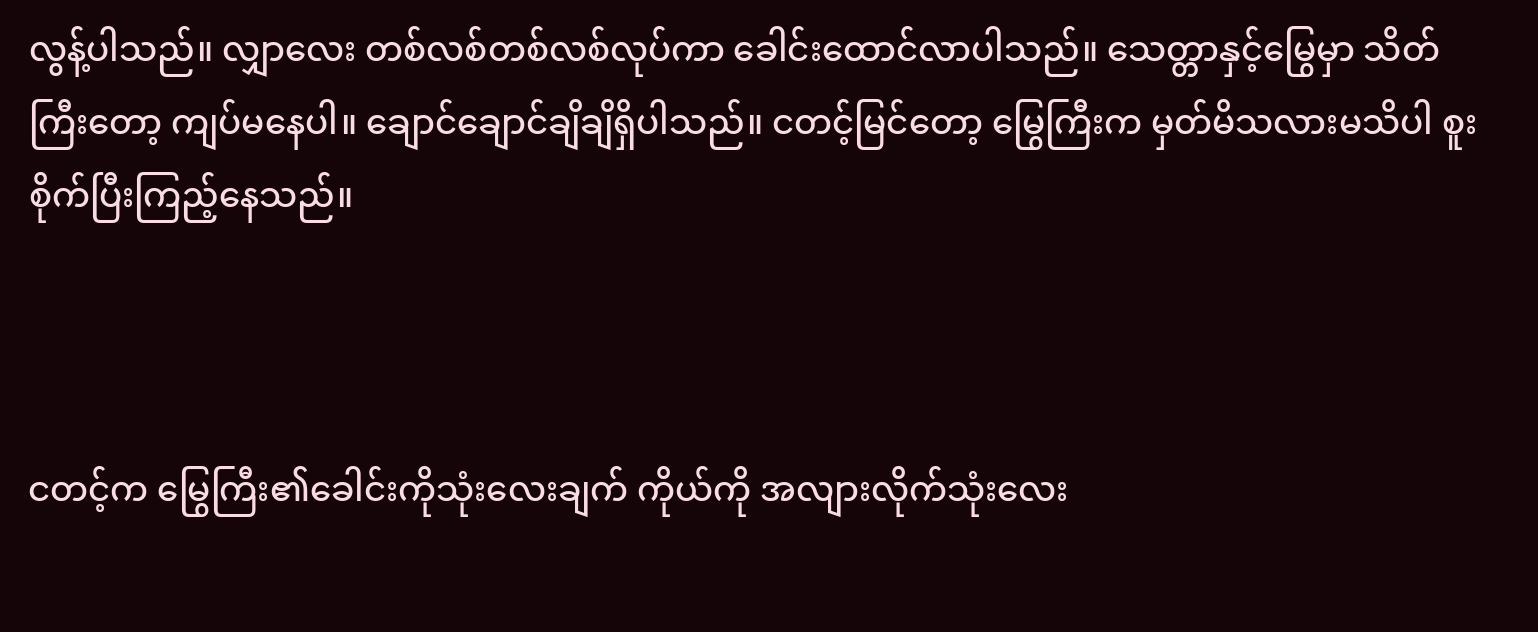လွန့်ပါသည်။ လျှာလေး တစ်လစ်တစ်လစ်လုပ်ကာ ခေါင်းထောင်လာပါသည်။ သေတ္တာနှင့်မြွေမှာ သိတ်ကြီးတော့ ကျပ်မနေပါ။ ချောင်ချောင်ချိချိရှိပါသည်။ ငတင့်မြင်တော့ မြွေကြီးက မှတ်မိသလားမသိပါ စူးစိုက်ပြီးကြည့်နေသည်။



ငတင့်က မြွေကြီး၏ခေါင်းကိုသုံးလေးချက် ကိုယ်ကို အလျားလိုက်သုံးလေး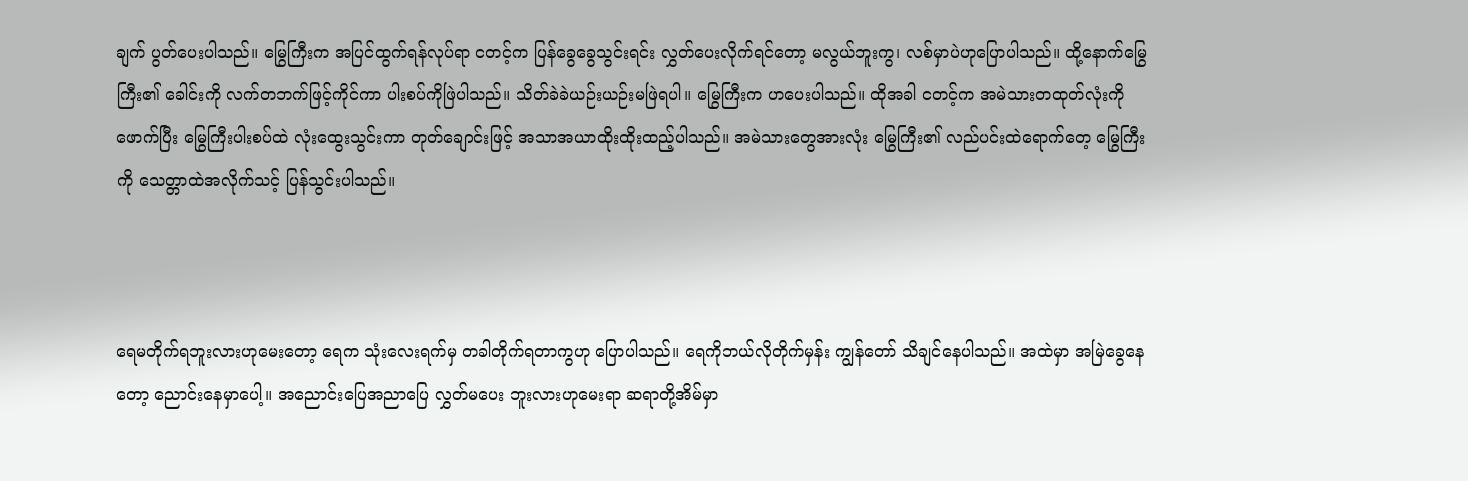ချက် ပွတ်ပေးပါသည်။ မြွေကြီးက အပြင်ထွက်ရန်လုပ်ရာ ငတင့်က ပြန်ခွေခွေသွင်းရင်း လွှတ်ပေးလိုက်ရင်တော့ မလွယ်ဘူးကွ၊ လစ်မှာပဲဟုပြောပါသည်။ ထို့နောက်မြွေကြီး၏ ခေါင်းကို လက်တဘက်ဖြင့်ကိုင်ကာ ပါးစပ်ကိုဖြဲပါသည်။ သိတ်ခဲခဲယဉ်းယဉ်းမဖြဲရပါ။ မြွေကြီးက ဟပေးပါသည်။ ထိုအခါ ငတင့်က အမဲသားတထုတ်လုံးကိုဖောက်ပြီး မြွေကြီးပါးစပ်ထဲ လုံးထွေးသွင်းကာ တုတ်ချောင်းဖြင့် အသာအယာထိုးထိုးထည့်ပါသည်။ အမဲသားတွေအားလုံး မြွေကြီး၏ လည်ပင်းထဲရောက်တေ့ မြွေကြီးကို သေတ္တာထဲအလိုက်သင့် ပြန်သွင်းပါသည်။



ရေမတိုက်ရဘူးလားဟုမေးတော့ ရေက သုံးလေးရက်မှ တခါတိုက်ရတာကွဟု ပြောပါသည်။ ရေကိုဘယ်လိုတိုက်မှန်း ကျွန်တော် သိချင်နေပါသည်။ အထဲမှာ အမြဲခွေနေတော့ ညောင်းနေမှာပေါ့။ အညောင်းပြေအညာပြေ လွှတ်မပေး ဘူးလားဟုမေးရာ ဆရာတို့အိမ်မှာ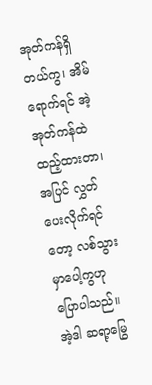အုတ်ကန်ရှိတယ်ကွ၊ အိမ်ရောက်ရင် အဲ့အုတ်ကန်ထဲ ထည့်ထားတာ၊ အပြင် လွှတ်ပေးလိုက်ရင်တော့ လစ်သွားမှာပေါ့ကွဟု ပြောပါသည်။ အဲ့ဒါ ဆရာ့မြွေ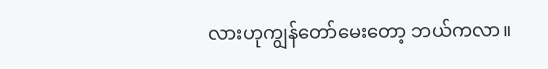လားဟုကျွန်တော်မေးတော့ ဘယ်ကလာ။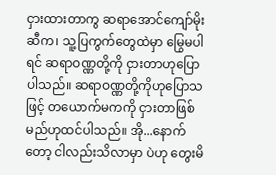ငှားထားတာကွ ဆရာအောင်ကျော်မိုးဆီက၊ သူ့ပြကွက်တွေထဲမှာ မြွေမပါရင် ဆရာဝဏ္ဏတို့ကို ငှားတာဟုပြောပါသည်။ ဆရာဝဏ္ဏတို့ကိုဟုပြောသဖြင့် တယောက်မကကို ငှားတာဖြစ်မည်ဟုထင်ပါသည်။ အို...နောက်တော့ ငါလည်းသိလာမှာ ပဲဟု တွေးမိ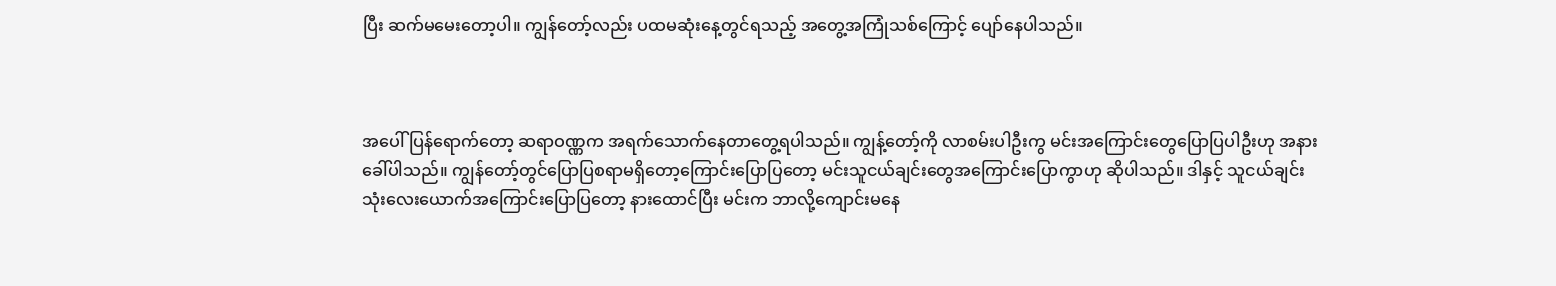ပြီး ဆက်မမေးတော့ပါ။ ကျွန်တော့်လည်း ပထမဆုံးနေ့တွင်ရသည့် အတွေ့အကြုံသစ်ကြောင့် ပျော်နေပါသည်။



အပေါ်ပြန်ရောက်တော့ ဆရာဝဏ္ဏက အရက်သောက်နေတာတွေ့ရပါသည်။ ကျွန့်တော့်ကို လာစမ်းပါဦးကွ မင်းအကြောင်းတွေပြောပြပါဦးဟု အနားခေါ်ပါသည်။ ကျွန်တော့်တွင်ပြောပြစရာမရှိတော့ကြောင်းပြောပြတော့ မင်းသူငယ်ချင်းတွေအကြောင်းပြောကွာဟု ဆိုပါသည်။ ဒါနှင့် သူငယ်ချင်းသုံးလေးယောက်အကြောင်းပြောပြတော့ နားထောင်ပြီး မင်းက ဘာလို့ကျောင်းမနေ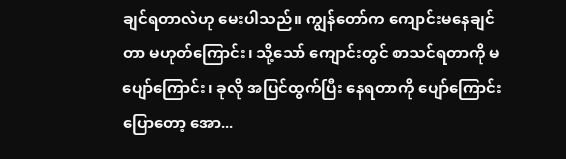ချင်ရတာလဲဟု မေးပါသည်။ ကျွန်တော်က ကျောင်းမနေချင်တာ မဟုတ်ကြောင်း၊ သို့သော် ကျောင်းတွင် စာသင်ရတာကို မပျော်ကြောင်း၊ ခုလို အပြင်ထွက်ပြီး နေရတာကို ပျော်ကြောင်းပြောတော့ အော...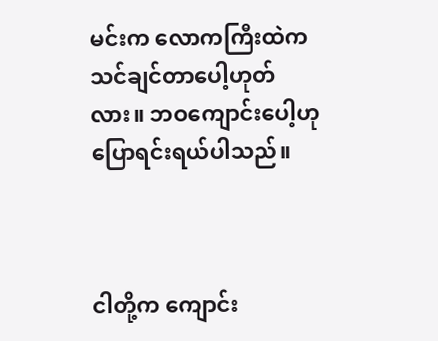မင်းက လောကကြီးထဲက သင်ချင်တာပေါ့ဟုတ်လား။ ဘဝကျောင်းပေါ့ဟု ပြောရင်းရယ်ပါသည်။



ငါတို့က ကျောင်း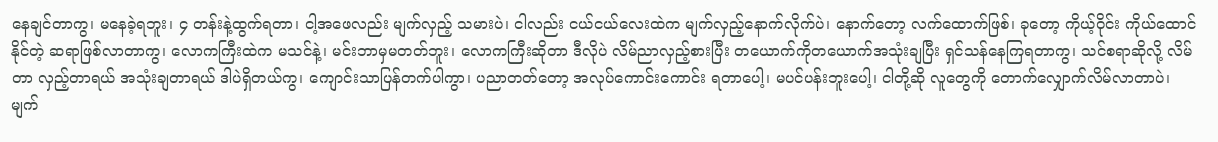နေချင်တာကွ၊ မနေခဲ့ရဘူး၊ ၄ တန်းနဲ့ထွက်ရတာ၊ ငါ့အဖေလည်း မျက်လှည့် သမားပဲ၊ ငါလည်း ငယ်ငယ်လေးထဲက မျက်လှည့်နောက်လိုက်ပဲ၊ နောက်တော့ လက်ထောက်ဖြစ်၊ ခုတော့ ကိုယ့်ဝိုင်း ကိုယ်ထောင်နိုင်တဲ့ ဆရာဖြစ်လာတာကွ၊ လောကကြီးထဲက မသင်နဲ့၊ မင်းဘာမှမတတ်ဘူး၊ လောကကြီးဆိုတာ ဒီလိုပဲ လိမ်ညာလှည့်စားပြီး တယောက်ကိုတယောက်အသုံးချပြီး ရှင်သန်နေကြရတာကွ၊ သင်စရာဆိုလို့ လိမ်တာ လှည့်တာရယ် အသုံးချတာရယ် ဒါပဲရှိတယ်ကွ၊ ကျောင်းသာပြန်တက်ပါကွာ၊ ပညာတတ်တော့ အလုပ်ကောင်းကောင်း ရတာပေါ့၊ မပင်ပန်းဘူးပေါ့၊ ငါတို့ဆို လူတွေကို တောက်လျှောက်လိမ်လာတာပဲ၊ မျက်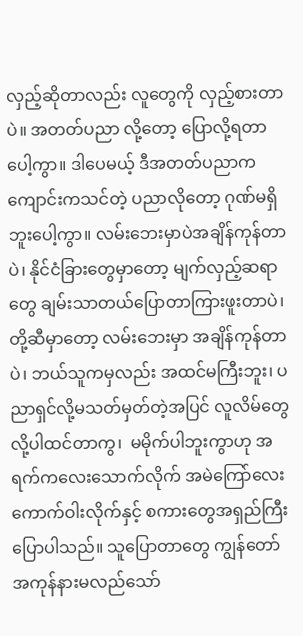လှည့်ဆိုတာလည်း လူတွေကို လှည့်စားတာပဲ။ အတတ်ပညာ လို့တော့ ပြောလို့ရတာပေါ့ကွာ။ ဒါပေမယ့် ဒီအတတ်ပညာက ကျောင်းကသင်တဲ့ ပညာလိုတော့ ဂုဏ်မရှိဘူးပေါ့ကွာ။ လမ်းဘေးမှာပဲအချိန်ကုန်တာပဲ၊ နိုင်ငံခြားတွေမှာတော့ မျက်လှည့်ဆရာတွေ ချမ်းသာတယ်ပြောတာကြားဖူးတာပဲ၊ တို့ဆီမှာတော့ လမ်းဘေးမှာ အချိန်ကုန်တာပဲ၊ ဘယ်သူကမှလည်း အထင်မကြီးဘူး၊ ပညာရှင်လို့မသတ်မှတ်တဲ့အပြင် လူလိမ်တွေလို့ပါထင်တာကွ၊  မမိုက်ပါဘူးကွာဟု အရက်ကလေးသောက်လိုက် အမဲကြော်လေး ကောက်ဝါးလိုက်နှင့် စကားတွေအရှည်ကြီး ပြောပါသည်။ သူပြောတာတွေ ကျွန်တော် အကုန်နားမလည်သော်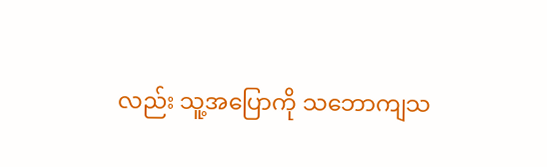လည်း သူ့အပြောကို သဘောကျသ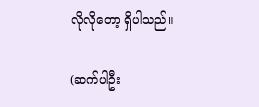လိုလိုတော့ ရှိပါသည်။

(ဆက်ပါဦး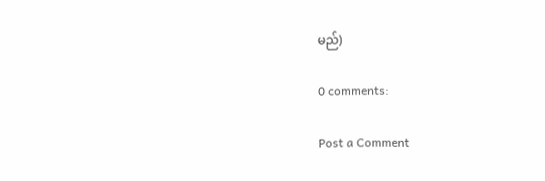မည်)

0 comments:

Post a Comment